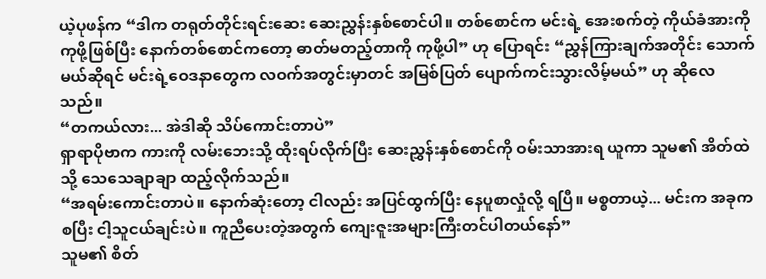ယဲ့ပုဖန်က “ဒါက တရုတ်တိုင်းရင်းဆေး ဆေးညွှန်းနှစ်စောင်ပါ။ တစ်စောင်က မင်းရဲ့ အေးစက်တဲ့ ကိုယ်ခံအားကို ကုဖို့ဖြစ်ပြီး နောက်တစ်စောင်ကတော့ ဓာတ်မတည့်တာကို ကုဖို့ပါ” ဟု ပြောရင်း “ညွှန်ကြားချက်အတိုင်း သောက်မယ်ဆိုရင် မင်းရဲ့ဝေဒနာတွေက လဝက်အတွင်းမှာတင် အမြစ်ပြတ် ပျောက်ကင်းသွားလိမ့်မယ်” ဟု ဆိုလေသည်။
“တကယ်လား... အဲဒါဆို သိပ်ကောင်းတာပဲ”
ရှာရာပိုဗာက ကားကို လမ်းဘေးသို့ ထိုးရပ်လိုက်ပြီး ဆေးညွှန်းနှစ်စောင်ကို ဝမ်းသာအားရ ယူကာ သူမ၏ အိတ်ထဲသို့ သေသေချာချာ ထည့်လိုက်သည်။
“အရမ်းကောင်းတာပဲ။ နောက်ဆုံးတော့ ငါလည်း အပြင်ထွက်ပြီး နေပူစာလှုံလို့ ရပြီ။ မစ္စတာယဲ့... မင်းက အခုကစပြီး ငါ့သူငယ်ချင်းပဲ။ ကူညီပေးတဲ့အတွက် ကျေးဇူးအများကြီးတင်ပါတယ်နော်”
သူမ၏ စိတ်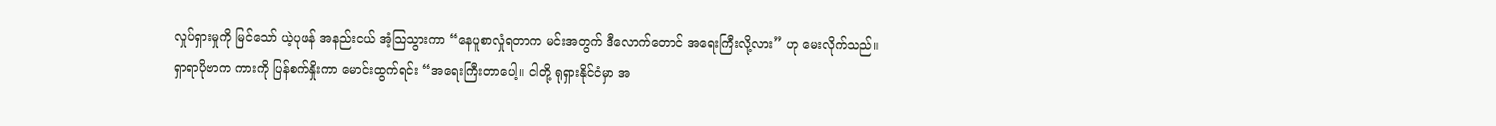လှုပ်ရှားမှုကို မြင်သော် ယဲ့ပုဖန် အနည်းငယ် အံ့သြသွားကာ “နေပူစာလှုံရတာက မင်းအတွက် ဒီလောက်တောင် အရေးကြီးလို့လား” ဟု မေးလိုက်သည်။
ရှာရာပိုဗာက ကားကို ပြန်စက်နှိုးကာ မောင်းထွက်ရင်း “အရေးကြီးတာပေါ့။ ငါတို့ ရုရှားနိုင်ငံမှာ အ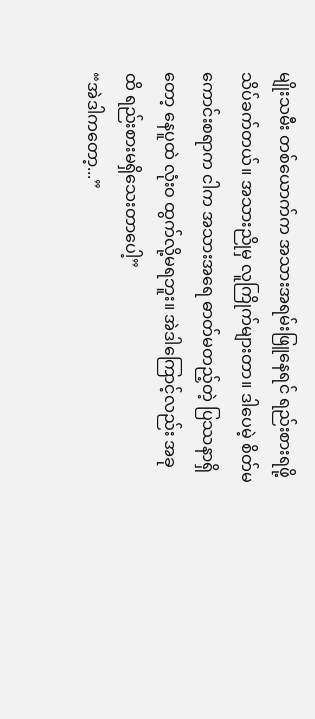မျိုးသမီး တစ်ယောက်က အသားအရမ်းဖြူနေရင် ရည်းစားရဖို့ သိပ်ခက်တယ်။ အသားညိုမှ လူကြိုက်များတာ။ ဒါပေမဲ့ စိတ်မကောင်းစရာက ငါက အသားအရေ ဓာတ်မတည့်တဲ့ ပြဿနာရှိတော့ နေပူထဲ လုံးဝ ထွက်လို့မရဘူး။ အဲဒါကြောင့်လည်း အခုထိ ရည်းစားမရှိသေးတာပေါ့”
“အဲဒါကတော့...”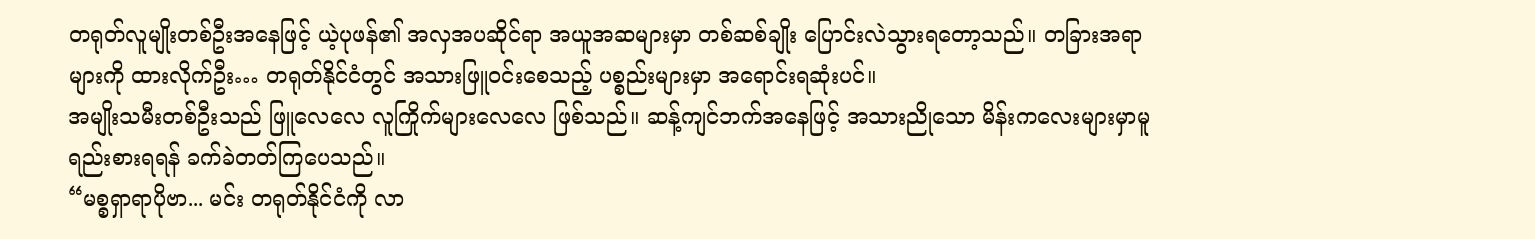တရုတ်လူမျိုးတစ်ဦးအနေဖြင့် ယဲ့ပုဖန်၏ အလှအပဆိုင်ရာ အယူအဆများမှာ တစ်ဆစ်ချိုး ပြောင်းလဲသွားရတော့သည်။ တခြားအရာများကို ထားလိုက်ဦး… တရုတ်နိုင်ငံတွင် အသားဖြူဝင်းစေသည့် ပစ္စည်းများမှာ အရောင်းရဆုံးပင်။
အမျိုးသမီးတစ်ဦးသည် ဖြူလေလေ လူကြိုက်များလေလေ ဖြစ်သည်။ ဆန့်ကျင်ဘက်အနေဖြင့် အသားညိုသော မိန်းကလေးများမှာမူ ရည်းစားရရန် ခက်ခဲတတ်ကြပေသည်။
“မစ္စရှာရာပိုဗာ... မင်း တရုတ်နိုင်ငံကို လာ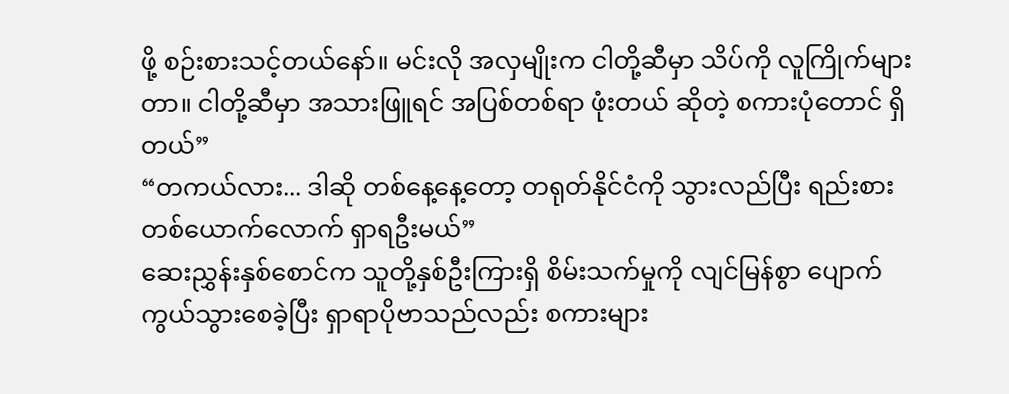ဖို့ စဉ်းစားသင့်တယ်နော်။ မင်းလို အလှမျိုးက ငါတို့ဆီမှာ သိပ်ကို လူကြိုက်များတာ။ ငါတို့ဆီမှာ အသားဖြူရင် အပြစ်တစ်ရာ ဖုံးတယ် ဆိုတဲ့ စကားပုံတောင် ရှိတယ်”
“တကယ်လား... ဒါဆို တစ်နေ့နေ့တော့ တရုတ်နိုင်ငံကို သွားလည်ပြီး ရည်းစားတစ်ယောက်လောက် ရှာရဦးမယ်”
ဆေးညွှန်းနှစ်စောင်က သူတို့နှစ်ဦးကြားရှိ စိမ်းသက်မှုကို လျင်မြန်စွာ ပျောက်ကွယ်သွားစေခဲ့ပြီး ရှာရာပိုဗာသည်လည်း စကားများ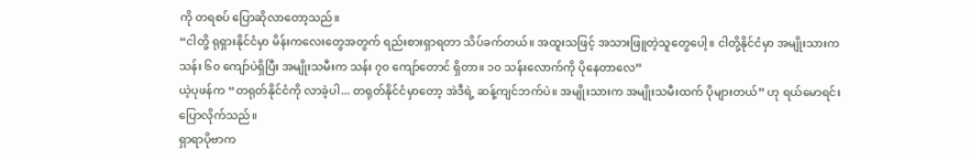ကို တရစပ် ပြောဆိုလာတော့သည်။
“ငါတို့ ရုရှားနိုင်ငံမှာ မိန်းကလေးတွေအတွက် ရည်းစားရှာရတာ သိပ်ခက်တယ်။ အထူးသဖြင့် အသားဖြူတဲ့သူတွေပေါ့။ ငါတို့နိုင်ငံမှာ အမျိုးသားက သန်း ၆၀ ကျော်ပဲရှိပြီး အမျိုးသမီးက သန်း ၇၀ ကျော်တောင် ရှိတာ။ ၁၀ သန်းလောက်ကို ပိုနေတာလေ”
ယဲ့ပုဖန်က “တရုတ်နိုင်ငံကို လာခဲ့ပါ... တရုတ်နိုင်ငံမှာတော့ အဲဒီရဲ့ ဆန့်ကျင်ဘက်ပဲ။ အမျိုးသားက အမျိုးသမီးထက် ပိုများတယ်” ဟု ရယ်မောရင်း ပြောလိုက်သည်။
ရှာရာပိုဗာက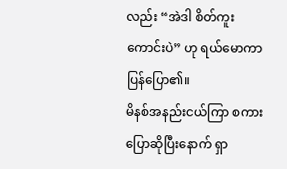လည်း “အဲဒါ စိတ်ကူးကောင်းပဲ” ဟု ရယ်မောကာ ပြန်ပြော၏။
မိနစ်အနည်းငယ်ကြာ စကားပြောဆိုပြီးနောက် ရှာ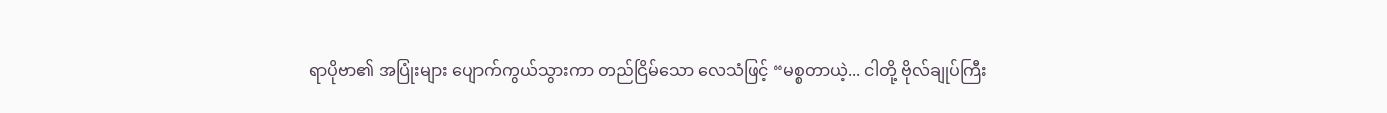ရာပိုဗာ၏ အပြုံးများ ပျောက်ကွယ်သွားကာ တည်ငြိမ်သော လေသံဖြင့် “မစ္စတာယဲ့... ငါတို့ ဗိုလ်ချုပ်ကြီး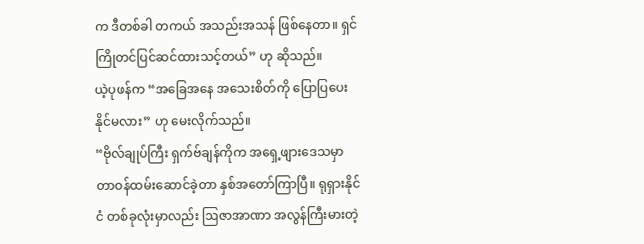က ဒီတစ်ခါ တကယ် အသည်းအသန် ဖြစ်နေတာ။ ရှင် ကြိုတင်ပြင်ဆင်ထားသင့်တယ်” ဟု ဆိုသည်။
ယဲ့ပုဖန်က “အခြေအနေ အသေးစိတ်ကို ပြောပြပေးနိုင်မလား” ဟု မေးလိုက်သည်။
“ဗိုလ်ချုပ်ကြီး ရှက်ဗ်ချန်ကိုက အရှေ့ဖျားဒေသမှာ တာဝန်ထမ်းဆောင်ခဲ့တာ နှစ်အတော်ကြာပြီ။ ရုရှားနိုင်ငံ တစ်ခုလုံးမှာလည်း ဩဇာအာဏာ အလွန်ကြီးမားတဲ့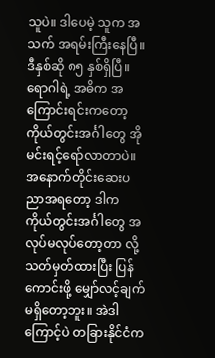သူပဲ။ ဒါပေမဲ့ သူက အသက် အရမ်းကြီးနေပြီ။ ဒီနှစ်ဆို ၈၅ နှစ်ရှိပြီ။ ရောဂါရဲ့ အဓိက အကြောင်းရင်းကတော့ ကိုယ်တွင်းအင်္ဂါတွေ အိုမင်းရင့်ရော်လာတာပဲ။ အနောက်တိုင်းဆေးပညာအရတော့ ဒါက ကိုယ်တွင်းအင်္ဂါတွေ အလုပ်မလုပ်တော့တာ လို့ သတ်မှတ်ထားပြီး ပြန်ကောင်းဖို့ မျှော်လင့်ချက် မရှိတော့ဘူး။ အဲဒါကြောင့်ပဲ တခြားနိုင်ငံက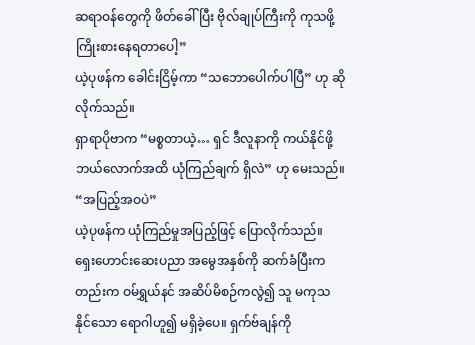ဆရာဝန်တွေကို ဖိတ်ခေါ်ပြီး ဗိုလ်ချုပ်ကြီးကို ကုသဖို့ ကြိုးစားနေရတာပေါ့”
ယဲ့ပုဖန်က ခေါင်းငြိမ့်ကာ “သဘောပေါက်ပါပြီ” ဟု ဆိုလိုက်သည်။
ရှာရာပိုဗာက “မစ္စတာယဲ့… ရှင် ဒီလူနာကို ကယ်နိုင်ဖို့ ဘယ်လောက်အထိ ယုံကြည်ချက် ရှိလဲ” ဟု မေးသည်။
“အပြည့်အဝပဲ”
ယဲ့ပုဖန်က ယုံကြည်မှုအပြည့်ဖြင့် ပြောလိုက်သည်။ ရှေးဟောင်းဆေးပညာ အမွေအနှစ်ကို ဆက်ခံပြီးကတည်းက ဝမ်ရွှယ်နင် အဆိပ်မိစဉ်ကလွဲ၍ သူ မကုသနိုင်သော ရောဂါဟူ၍ မရှိခဲ့ပေ။ ရှက်ဗ်ချန်ကို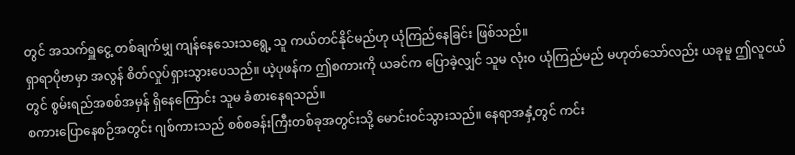တွင် အသက်ရှူငွေ့ တစ်ချက်မျှ ကျန်နေသေးသရွေ့ သူ ကယ်တင်နိုင်မည်ဟု ယုံကြည်နေခြင်း ဖြစ်သည်။
ရှာရာပိုဗာမှာ အလွန် စိတ်လှုပ်ရှားသွားပေသည်။ ယဲ့ပုဖန်က ဤစကားကို ယခင်က ပြောခဲ့လျှင် သူမ လုံးဝ ယုံကြည်မည် မဟုတ်သော်လည်း ယခုမူ ဤလူငယ်တွင် စွမ်းရည်အစစ်အမှန် ရှိနေကြောင်း သူမ ခံစားနေရသည်။
စကားပြောနေစဉ်အတွင်း ဂျစ်ကားသည် စစ်စခန်းကြီးတစ်ခုအတွင်းသို့ မောင်းဝင်သွားသည်။ နေရာအနှံ့တွင် ကင်း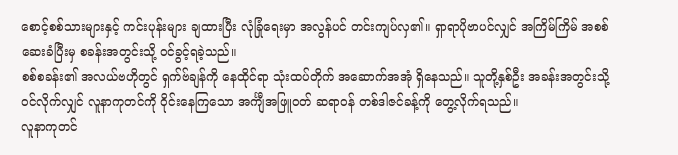စောင့်စစ်သားများနှင့် ကင်းပုန်းများ ချထားပြီး လုံခြုံရေးမှာ အလွန်ပင် တင်းကျပ်လှ၏။ ရှာရာပိုဗာပင်လျှင် အကြိမ်ကြိမ် အစစ်ဆေးခံပြီးမှ စခန်းအတွင်းသို့ ဝင်ခွင့်ရခဲ့သည်။
စစ်စခန်း၏ အလယ်ဗဟိုတွင် ရှက်ဗ်ချန်ကို နေထိုင်ရာ သုံးထပ်တိုက် အဆောက်အအုံ ရှိနေသည်။ သူတို့နှစ်ဦး အခန်းအတွင်းသို့ ဝင်လိုက်လျှင် လူနာကုတင်ကို ဝိုင်းနေကြသော အင်္ကျီအဖြူဝတ် ဆရာဝန် တစ်ဒါဇင်ခန့်ကို တွေ့လိုက်ရသည်။
လူနာကုတင်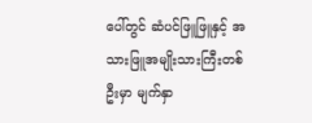ပေါ်တွင် ဆံပင်ဖြူဖြူနှင့် အသားဖြူအမျိုးသားကြီးတစ်ဦးမှာ မျက်နှာ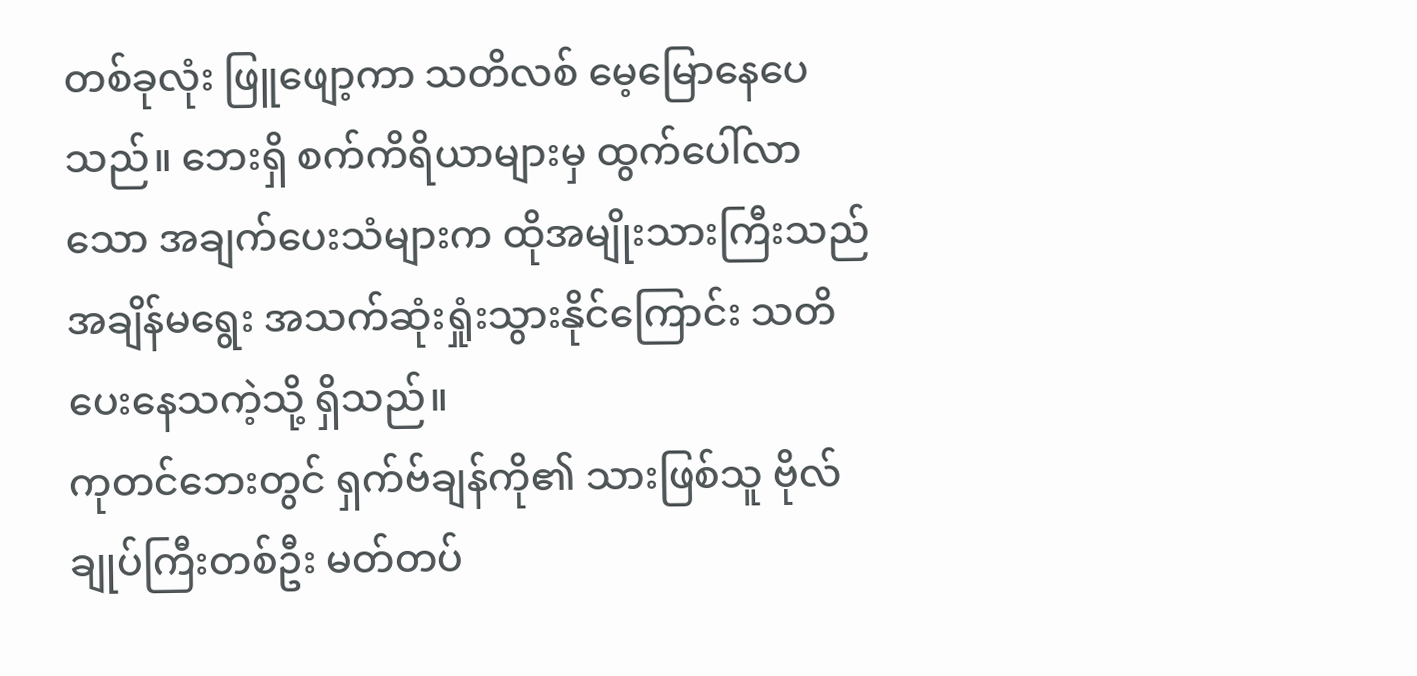တစ်ခုလုံး ဖြူဖျော့ကာ သတိလစ် မေ့မြောနေပေသည်။ ဘေးရှိ စက်ကိရိယာများမှ ထွက်ပေါ်လာသော အချက်ပေးသံများက ထိုအမျိုးသားကြီးသည် အချိန်မရွေး အသက်ဆုံးရှုံးသွားနိုင်ကြောင်း သတိပေးနေသကဲ့သို့ ရှိသည်။
ကုတင်ဘေးတွင် ရှက်ဗ်ချန်ကို၏ သားဖြစ်သူ ဗိုလ်ချုပ်ကြီးတစ်ဦး မတ်တပ်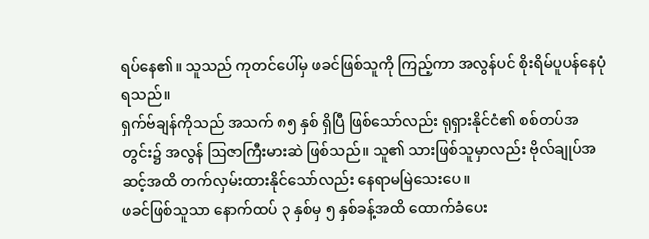ရပ်နေ၏။ သူသည် ကုတင်ပေါ်မှ ဖခင်ဖြစ်သူကို ကြည့်ကာ အလွန်ပင် စိုးရိမ်ပူပန်နေပုံ ရသည်။
ရှက်ဗ်ချန်ကိုသည် အသက် ၈၅ နှစ် ရှိပြီ ဖြစ်သော်လည်း ရုရှားနိုင်ငံ၏ စစ်တပ်အတွင်း၌ အလွန် ဩဇာကြီးမားဆဲ ဖြစ်သည်။ သူ၏ သားဖြစ်သူမှာလည်း ဗိုလ်ချုပ်အဆင့်အထိ တက်လှမ်းထားနိုင်သော်လည်း နေရာမမြဲသေးပေ။
ဖခင်ဖြစ်သူသာ နောက်ထပ် ၃ နှစ်မှ ၅ နှစ်ခန့်အထိ ထောက်ခံပေး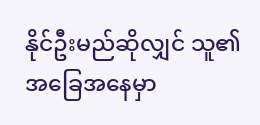နိုင်ဦးမည်ဆိုလျှင် သူ၏ အခြေအနေမှာ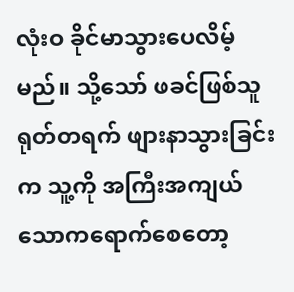လုံးဝ ခိုင်မာသွားပေလိမ့်မည်။ သို့သော် ဖခင်ဖြစ်သူ ရုတ်တရက် ဖျားနာသွားခြင်းက သူ့ကို အကြီးအကျယ် သောကရောက်စေတော့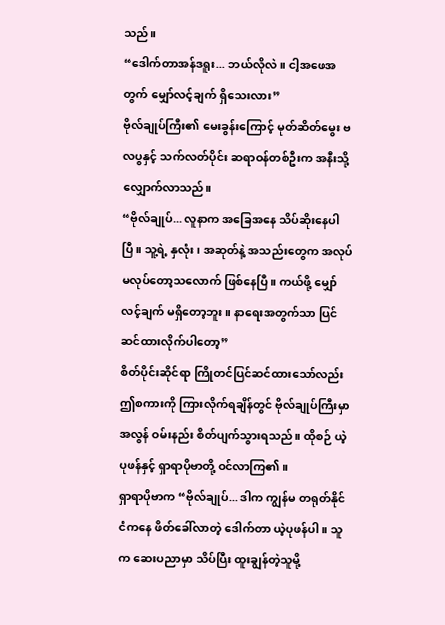သည်။
“ဒေါက်တာအန်ဒရူး... ဘယ်လိုလဲ။ ငါ့အဖေအတွက် မျှော်လင့်ချက် ရှိသေးလား”
ဗိုလ်ချုပ်ကြီး၏ မေးခွန်းကြောင့် မုတ်ဆိတ်မွေး ဗလပွနှင့် သက်လတ်ပိုင်း ဆရာဝန်တစ်ဦးက အနီးသို့ လျှောက်လာသည်။
“ဗိုလ်ချုပ်... လူနာက အခြေအနေ သိပ်ဆိုးနေပါပြီ။ သူ့ရဲ့ နှလုံး၊ အဆုတ်နဲ့ အသည်းတွေက အလုပ် မလုပ်တော့သလောက် ဖြစ်နေပြီ။ ကယ်ဖို့ မျှော်လင့်ချက် မရှိတော့ဘူး။ နာရေးအတွက်သာ ပြင်ဆင်ထားလိုက်ပါတော့”
စိတ်ပိုင်းဆိုင်ရာ ကြိုတင်ပြင်ဆင်ထားသော်လည်း ဤစကားကို ကြားလိုက်ရချိန်တွင် ဗိုလ်ချုပ်ကြီးမှာ အလွန် ဝမ်းနည်း စိတ်ပျက်သွားရသည်။ ထိုစဉ် ယဲ့ပုဖန်နှင့် ရှာရာပိုဗာတို့ ဝင်လာကြ၏။
ရှာရာပိုဗာက “ဗိုလ်ချုပ်... ဒါက ကျွန်မ တရုတ်နိုင်ငံကနေ ဖိတ်ခေါ်လာတဲ့ ဒေါက်တာ ယဲ့ပုဖန်ပါ။ သူက ဆေးပညာမှာ သိပ်ပြီး ထူးချွန်တဲ့သူမို့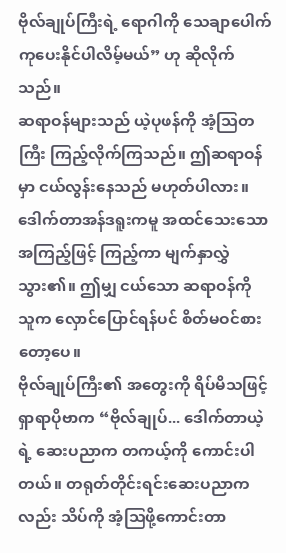ဗိုလ်ချုပ်ကြီးရဲ့ ရောဂါကို သေချာပေါက် ကုပေးနိုင်ပါလိမ့်မယ်” ဟု ဆိုလိုက်သည်။
ဆရာဝန်များသည် ယဲ့ပုဖန်ကို အံ့သြတကြီး ကြည့်လိုက်ကြသည်။ ဤဆရာဝန်မှာ ငယ်လွန်းနေသည် မဟုတ်ပါလား။
ဒေါက်တာအန်ဒရူးကမူ အထင်သေးသော အကြည့်ဖြင့် ကြည့်ကာ မျက်နှာလွှဲသွား၏။ ဤမျှ ငယ်သော ဆရာဝန်ကို သူက လှောင်ပြောင်ရန်ပင် စိတ်မဝင်စားတော့ပေ။
ဗိုလ်ချုပ်ကြီး၏ အတွေးကို ရိပ်မိသဖြင့် ရှာရာပိုဗာက “ဗိုလ်ချုပ်... ဒေါက်တာယဲ့ရဲ့ ဆေးပညာက တကယ့်ကို ကောင်းပါတယ်။ တရုတ်တိုင်းရင်းဆေးပညာကလည်း သိပ်ကို အံ့သြဖို့ကောင်းတာ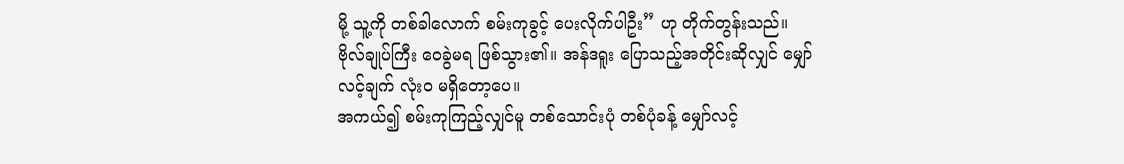မို့ သူ့ကို တစ်ခါလောက် စမ်းကုခွင့် ပေးလိုက်ပါဦး” ဟု တိုက်တွန်းသည်။
ဗိုလ်ချုပ်ကြီး ဝေခွဲမရ ဖြစ်သွား၏။ အန်ဒရူး ပြောသည့်အတိုင်းဆိုလျှင် မျှော်လင့်ချက် လုံးဝ မရှိတော့ပေ။
အကယ်၍ စမ်းကုကြည့်လျှင်မူ တစ်သောင်းပုံ တစ်ပုံခန့် မျှော်လင့်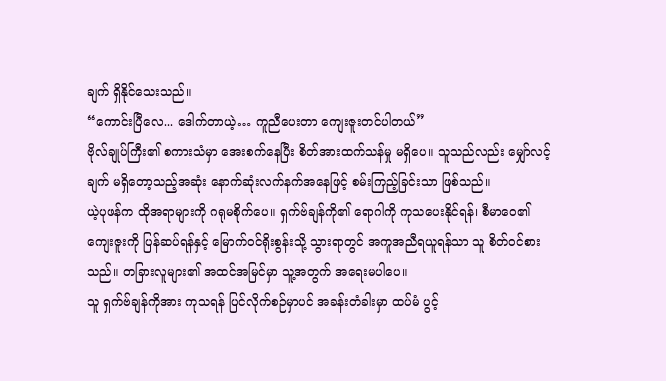ချက် ရှိနိုင်သေးသည်။
“ကောင်းပြီလေ... ဒေါက်တာယဲ့… ကူညီပေးတာ ကျေးဇူးတင်ပါတယ်”
ဗိုလ်ချုပ်ကြီး၏ စကားသံမှာ အေးစက်နေပြီး စိတ်အားထက်သန်မှု မရှိပေ။ သူသည်လည်း မျှော်လင့်ချက် မရှိတော့သည့်အဆုံး နောက်ဆုံးလက်နက်အနေဖြင့် စမ်းကြည့်ခြင်းသာ ဖြစ်သည်။
ယဲ့ပုဖန်က ထိုအရာများကို ဂရုမစိုက်ပေ။ ရှက်ဗ်ချန်ကို၏ ရောဂါကို ကုသပေးနိုင်ရန်၊ စီမာဝေ၏ ကျေးဇူးကို ပြန်ဆပ်ရန်နှင့် မြောက်ဝင်ရိုးစွန်းသို့ သွားရာတွင် အကူအညီရယူရန်သာ သူ စိတ်ဝင်စားသည်။ တခြားလူများ၏ အထင်အမြင်မှာ သူ့အတွက် အရေးမပါပေ။
သူ ရှက်ဗ်ချန်ကိုအား ကုသရန် ပြင်လိုက်စဉ်မှာပင် အခန်းတံခါးမှာ ထပ်မံ ပွင့်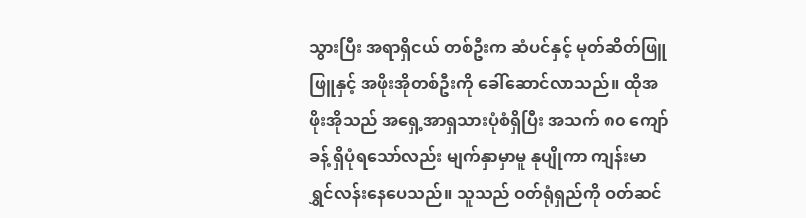သွားပြီး အရာရှိငယ် တစ်ဦးက ဆံပင်နှင့် မုတ်ဆိတ်ဖြူဖြူနှင့် အဖိုးအိုတစ်ဦးကို ခေါ်ဆောင်လာသည်။ ထိုအဖိုးအိုသည် အရှေ့အာရှသားပုံစံရှိပြီး အသက် ၈၀ ကျော်ခန့် ရှိပုံရသော်လည်း မျက်နှာမှာမူ နုပျိုကာ ကျန်းမာ ရွှင်လန်းနေပေသည်။ သူသည် ဝတ်ရုံရှည်ကို ဝတ်ဆင်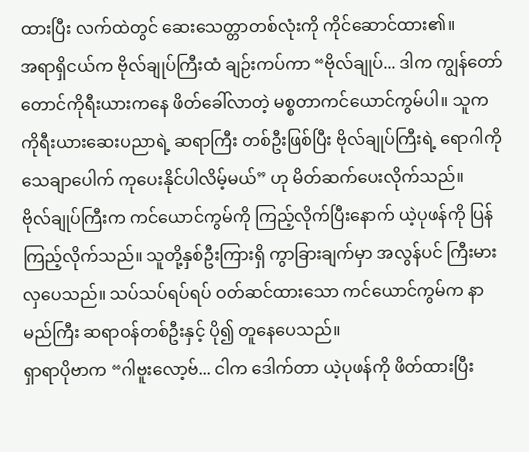ထားပြီး လက်ထဲတွင် ဆေးသေတ္တာတစ်လုံးကို ကိုင်ဆောင်ထား၏။
အရာရှိငယ်က ဗိုလ်ချုပ်ကြီးထံ ချဉ်းကပ်ကာ “ဗိုလ်ချုပ်... ဒါက ကျွန်တော် တောင်ကိုရီးယားကနေ ဖိတ်ခေါ်လာတဲ့ မစ္စတာကင်ယောင်ကွမ်ပါ။ သူက ကိုရီးယားဆေးပညာရဲ့ ဆရာကြီး တစ်ဦးဖြစ်ပြီး ဗိုလ်ချုပ်ကြီးရဲ့ ရောဂါကို သေချာပေါက် ကုပေးနိုင်ပါလိမ့်မယ်” ဟု မိတ်ဆက်ပေးလိုက်သည်။
ဗိုလ်ချုပ်ကြီးက ကင်ယောင်ကွမ်ကို ကြည့်လိုက်ပြီးနောက် ယဲ့ပုဖန်ကို ပြန်ကြည့်လိုက်သည်။ သူတို့နှစ်ဦးကြားရှိ ကွာခြားချက်မှာ အလွန်ပင် ကြီးမားလှပေသည်။ သပ်သပ်ရပ်ရပ် ဝတ်ဆင်ထားသော ကင်ယောင်ကွမ်က နာမည်ကြီး ဆရာဝန်တစ်ဦးနှင့် ပို၍ တူနေပေသည်။
ရှာရာပိုဗာက “ဂါဗူးလော့ဗ်... ငါက ဒေါက်တာ ယဲ့ပုဖန်ကို ဖိတ်ထားပြီး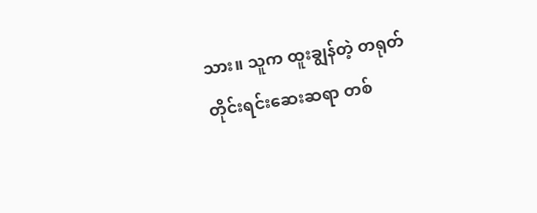သား။ သူက ထူးချွန်တဲ့ တရုတ်တိုင်းရင်းဆေးဆရာ တစ်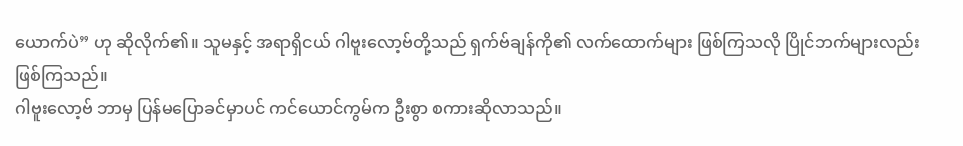ယောက်ပဲ” ဟု ဆိုလိုက်၏။ သူမနှင့် အရာရှိငယ် ဂါဗူးလော့ဗ်တို့သည် ရှက်ဗ်ချန်ကို၏ လက်ထောက်များ ဖြစ်ကြသလို ပြိုင်ဘက်များလည်း ဖြစ်ကြသည်။
ဂါဗူးလော့ဗ် ဘာမှ ပြန်မပြောခင်မှာပင် ကင်ယောင်ကွမ်က ဦးစွာ စကားဆိုလာသည်။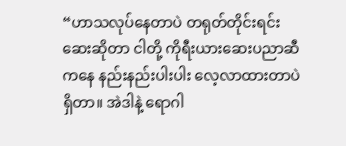“ဟာသလုပ်နေတာပဲ တရုတ်တိုင်းရင်းဆေးဆိုတာ ငါတို့ ကိုရီးယားဆေးပညာဆီကနေ နည်းနည်းပါးပါး လေ့လာထားတာပဲ ရှိတာ။ အဲဒါနဲ့ ရောဂါ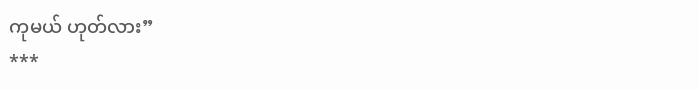ကုမယ် ဟုတ်လား”
***